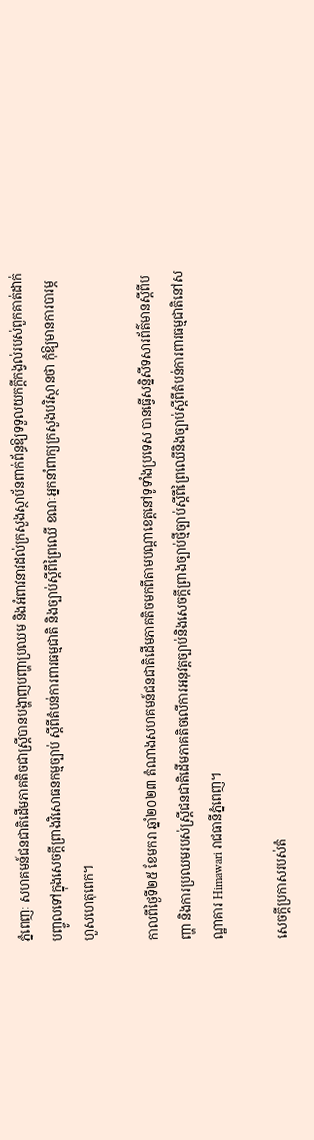ភ្នំពេញៈ សហគមន៍ជនជាតិដើមភាគតិចជាស្ត្រីបានបង្ហាញបញ្ហាប្រឈម និងអំពាវនាវដល់ក្រសួងស្ថាប័នពាក់ព័ន្ធឱ្យទទួលយកក្ដីកង្វល់របស់ពួកគាត់ដាក់បញ្ចូលទៅក្នុងសេចក្តីព្រាងវិសោធនកម្មច្បាប់ ស្តីពីតំបន់ការពារធម្មជាតិ និងច្បាប់ស្តីពីព្រៃឈើ ខណៈអ្នកនាំពាក្យក្រសួងបរិស្ថានថា កុំឱ្យមានការបារម្ភហួសហេតុពេក។

កាលពីថ្ងៃទី២៥ ខែមករា ឆ្នាំ២០២៣ តំណាងសហគមន៍ជនជាតិដើមភាគតិចមកពីតាមបណ្តាខេត្តនៅទូទាំងប្រទេស បានធ្វើសន្និសីទសារព័ត៌មានស្តីពីបញ្ហា និងការប្រឈមរបស់ស្ដ្រីជនជាតិដើមភាគតិចលើការអនុវត្តច្បាប់និងសេចក្តីព្រាងច្បាប់ថ្មីច្បាប់ស្ដីពីព្រៃឈើនិងច្បាប់ស្តីពីតំបន់ការពារធម្មជាតិនៅសណ្ឋាគារ Himawari រាជធានីភ្នំពេញ។

សេចក្តីប្រកាសរបស់តំ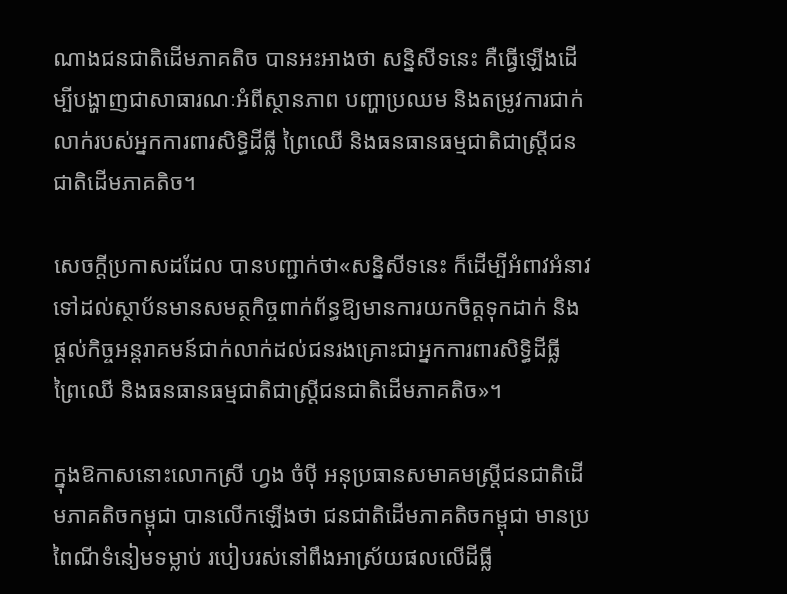ណាងជនជាតិដើមភាគតិច បានអះអាងថា សន្និសីទនេះ គឺធ្វើឡើងដើម្បីបង្ហាញជាសាធារណៈអំពីស្ថានភាព បញ្ហាប្រឈម និងតម្រូវការជាក់លាក់របស់អ្នកការពារសិទ្ធិដីធ្លី ព្រៃឈើ និងធនធានធម្មជាតិជាស្ដ្រីជនជាតិដើមភាគតិច។

សេចក្តីប្រកាសដដែល បានបញ្ជាក់ថា«សន្និសីទនេះ ក៏ដើម្បីអំពាវអំនាវទៅដល់ស្ថាប័នមានសមត្ថកិច្ចពាក់ព័ន្ធឱ្យមានការយកចិត្តទុកដាក់ និងផ្ដល់កិច្ចអន្តរាគមន៍ជាក់លាក់ដល់ជនរងគ្រោះជាអ្នកការពារសិទ្ធិដីធ្លី ព្រៃឈើ និងធនធានធម្មជាតិជាស្ដ្រីជនជាតិដើមភាគតិច»។

ក្នុងឱកាសនោះលោកស្រី ហ្វង ចំប៉ី អនុប្រធានសមាគមស្ត្រីជនជាតិដើមភាគតិចកម្ពុជា បានលើកឡើងថា ជនជាតិដើមភាគតិចកម្ពុជា មានប្រពៃណីទំនៀមទម្លាប់ របៀបរស់នៅពឹងអាស្រ័យផលលើដីធ្លី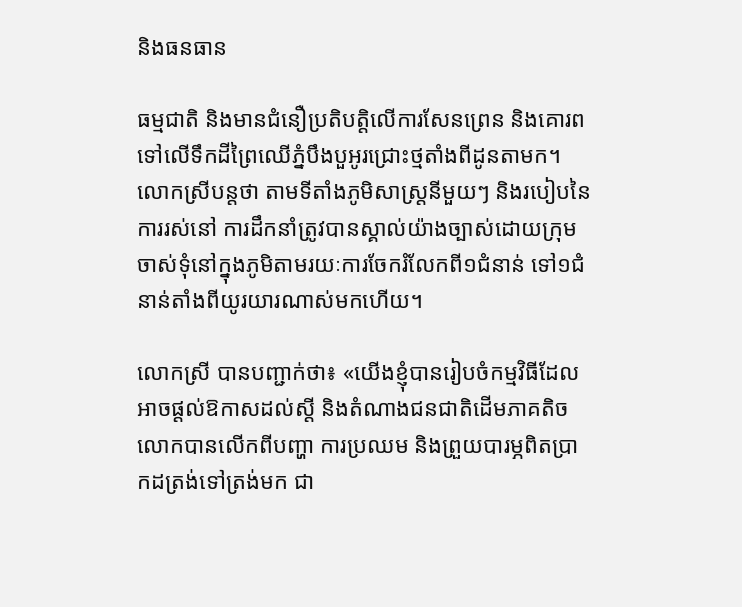និងធនធាន

ធម្មជាតិ និងមានជំនឿប្រតិបត្តិលើការសែនព្រេន និងគោរពទៅលើទឹកដីព្រៃឈើភ្នំបឹងបួអូរជ្រោះថ្មតាំងពីដូនតាមក។ លោកស្រីបន្តថា តាមទីតាំងភូមិសាស្ត្រនីមួយៗ និងរបៀបនៃការរស់នៅ ការដឹកនាំត្រូវបានស្គាល់យ៉ាងច្បាស់ដោយក្រុមចាស់ទុំនៅក្នុងភូមិតាមរយៈការចែករំលែកពី១ជំនាន់ ទៅ១ជំនាន់តាំងពីយូរយារណាស់មកហើយ។

លោកស្រី បានបញ្ជាក់ថា៖ «យើងខ្ញុំបានរៀបចំកម្មវិធីដែលអាចផ្ដល់ឱកាសដល់ស្តី និងតំណាងជនជាតិដើមភាគតិច លោកបានលើកពីបញ្ហា ការប្រឈម និងព្រួយបារម្ភពិតប្រាកដត្រង់ទៅត្រង់មក ជា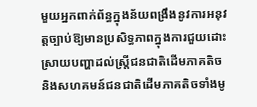មួយអ្នកពាក់ព័ន្ធក្នុងន័យពង្រឹងនូវការអនុវត្តច្បាប់ឱ្យមានប្រសិទ្ធភាពក្នុងការជួយដោះស្រាយបញ្ហាដល់ស្ត្រីជនជាតិដើមភាគតិច និងសហគមន៍ជនជាតិដើមភាគតិចទាំងមូ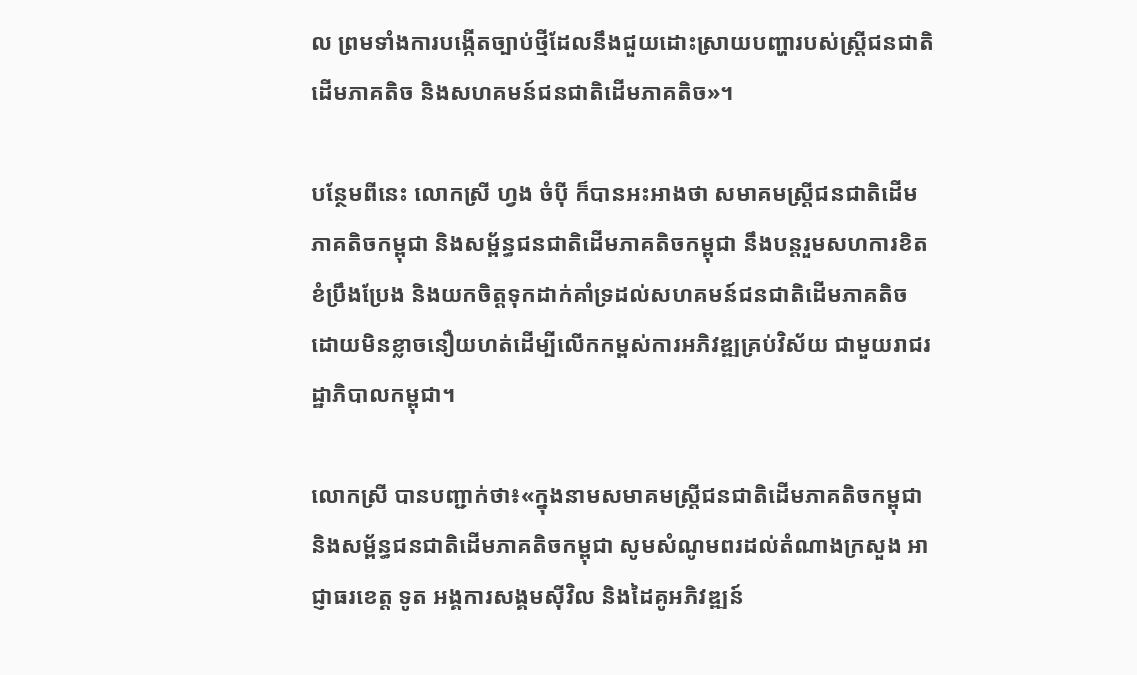ល ព្រមទាំងការបង្កើតច្បាប់ថ្មីដែលនឹងជួយដោះស្រាយបញ្ហារបស់ស្ត្រីជនជាតិដើមភាគតិច និងសហគមន៍ជនជាតិដើមភាគតិច»។

បន្ថែមពីនេះ លោកស្រី ហ្វង ចំប៉ី ក៏បានអះអាងថា សមាគមស្ត្រីជនជាតិដើមភាគតិចកម្ពុជា និងសម្ព័ន្ធជនជាតិដើមភាគតិចកម្ពុជា នឹងបន្តរួមសហការខិតខំប្រឹងប្រែង និងយកចិត្តទុកដាក់គាំទ្រដល់សហគមន៍ជនជាតិដើមភាគតិចដោយមិនខ្លាចនឿយហត់ដើម្បីលើកកម្ពស់ការអភិវឌ្ឍគ្រប់វិស័យ ជាមួយរាជរដ្ឋាភិបាលកម្ពុជា។

លោកស្រី បានបញ្ជាក់ថា៖«ក្នុងនាមសមាគមស្ត្រីជនជាតិដើមភាគតិចកម្ពុជា និងសម្ព័ន្ធជនជាតិដើមភាគតិចកម្ពុជា សូមសំណូមពរដល់តំណាងក្រសួង អាជ្ញាធរខេត្ត ទូត អង្គការសង្គមស៊ីវិល និងដៃគូអភិវឌ្ឍន៍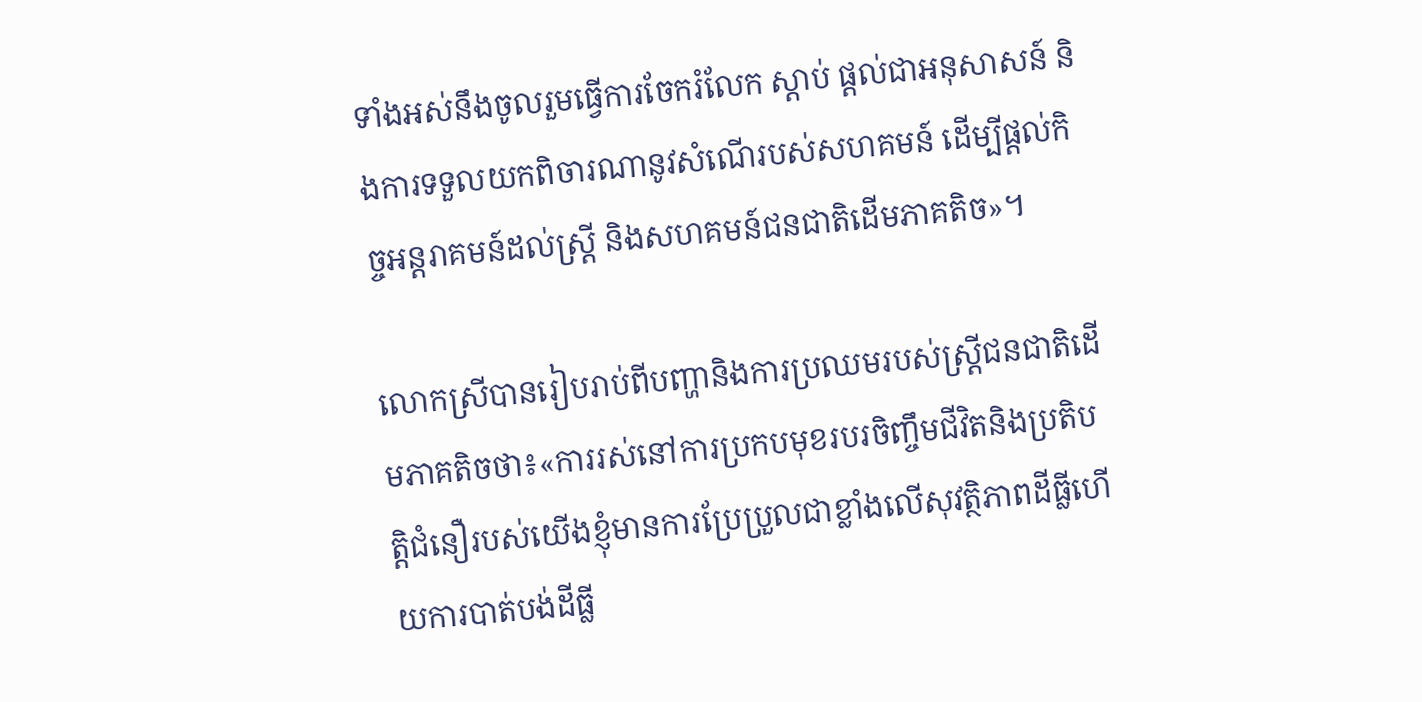ទាំងអស់នឹងចូលរួមធ្វើការចែករំលែក ស្តាប់ ផ្ដល់ជាអនុសាសន៍ និងការទទួលយកពិចារណានូវសំណើរបស់សហគមន៍ ដើម្បីផ្ដល់កិច្ចអន្តរាគមន៍ដល់ស្ត្រី និងសហគមន៍ជនជាតិដើមភាគតិច»។

លោកស្រីបានរៀបរាប់ពីបញ្ហានិងការប្រឈមរបស់ស្ដ្រីជនជាតិដើមភាគតិចថា៖«ការរស់នៅការប្រកបមុខរបរចិញ្ចឹមជីវិតនិងប្រតិបត្តិជំនឿរបស់យើងខ្ញុំមានការប្រែប្រួលជាខ្លាំងលើសុវត្ថិភាពដីធ្លីហើយការបាត់បង់ដីធ្លី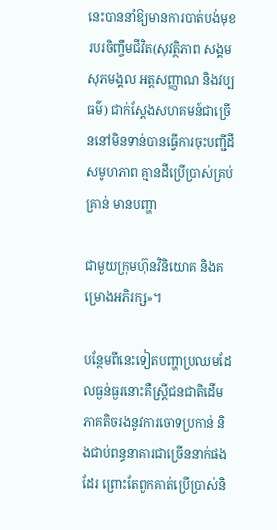នេះបាននាំឱ្យមានការបាត់បង់មុខរបរចិញ្ចឹមជីវិត(សុវត្ថិភាព សង្គម សុភមង្គល អត្តសញ្ញាណ និងវប្បធម៌) ជាក់ស្ដែងសហគមន៍ជាច្រើននៅមិនទាន់បានធ្វើការចុះបញ្ជីដីសមូហភាព គ្មានដីប្រើប្រាស់គ្រប់គ្រាន់ មានបញ្ហា

ជាមួយក្រុមហ៊ុនវិនិយោគ និងគម្រោងអភិរក្ស»។

បន្ថែមពីនេះទៀតបញ្ហាប្រឈមដែលធ្ងន់ធ្ងរនោះគឺស្ត្រីជនជាតិដើមភាគតិចរងនូវការចោទប្រកាន់ និងជាប់ពន្ធនាគារជាច្រើននាក់ផងដែរ ព្រោះតែពួកគាត់ប្រើប្រាស់និ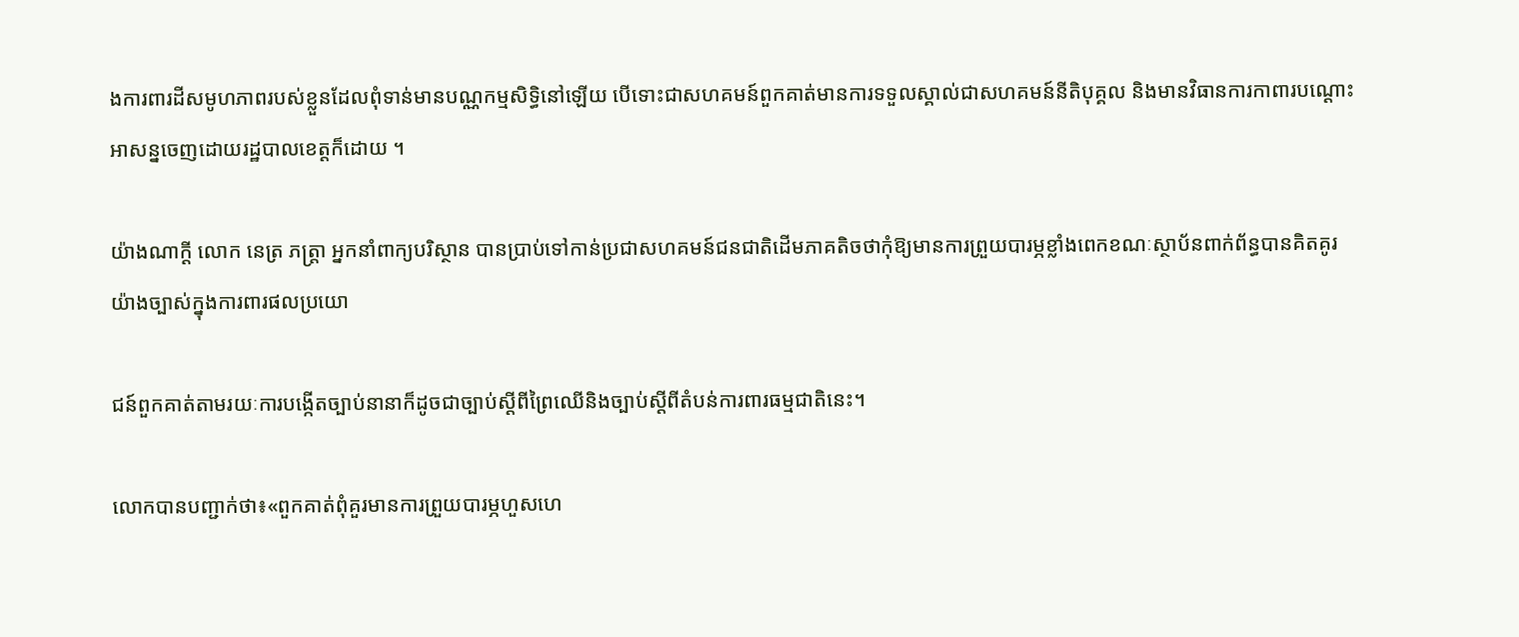ងការពារដីសមូហភាពរបស់ខ្លួនដែលពុំទាន់មានបណ្ណកម្មសិទ្ធិនៅឡើយ បើទោះជាសហគមន៍ពួកគាត់មានការទទួលស្គាល់ជាសហគមន៍នីតិបុគ្គល និងមានវិធានការកាពារបណ្ដោះអាសន្នចេញដោយរដ្ឋបាលខេត្តក៏ដោយ ។

យ៉ាងណាក្ដី លោក នេត្រ ភត្ត្រា អ្នកនាំពាក្យបរិស្ថាន បានប្រាប់ទៅកាន់ប្រជាសហគមន៍ជនជាតិដើមភាគតិចថាកុំឱ្យមានការព្រួយបារម្ភខ្លាំងពេកខណៈស្ថាប័នពាក់ព័ន្ធបានគិតគូរយ៉ាងច្បាស់ក្នុងការពារផលប្រយោ

ជន៍ពួកគាត់តាមរយៈការបង្កើតច្បាប់នានាក៏ដូចជាច្បាប់ស្ដីពីព្រៃឈើនិងច្បាប់ស្តីពីតំបន់ការពារធម្មជាតិនេះ។

លោកបានបញ្ជាក់ថា៖«ពួកគាត់ពុំគួរមានការព្រួយបារម្ភហួសហេ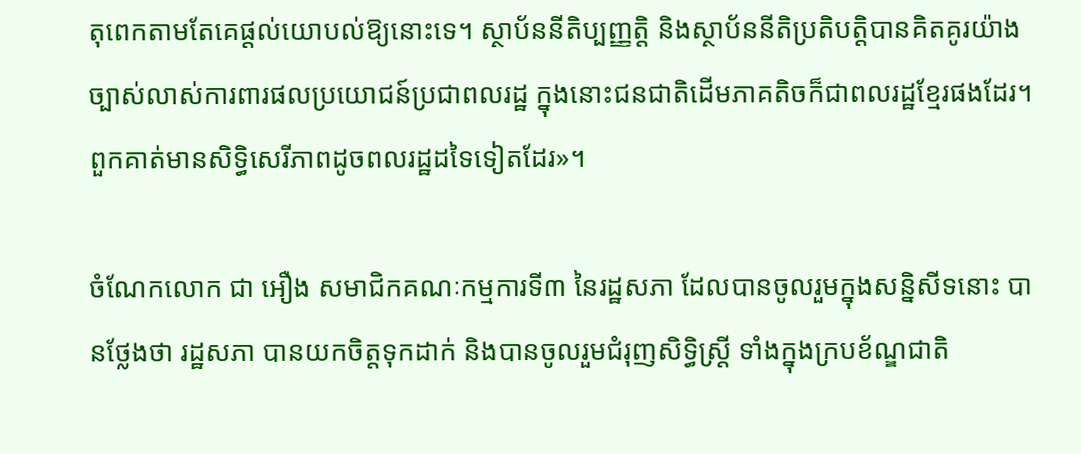តុពេកតាមតែគេផ្តល់យោបល់ឱ្យនោះទេ។ ស្ថាប័ននីតិប្បញ្ញត្តិ និងស្ថាប័ននីតិប្រតិបត្តិបានគិតគូរយ៉ាងច្បាស់លាស់ការពារផលប្រយោជន៍ប្រជាពលរដ្ឋ ក្នុងនោះជនជាតិដើមភាគតិចក៏ជាពលរដ្ឋខ្មែរផងដែរ។ពួកគាត់មានសិទ្ធិសេរីភាពដូចពលរដ្ឋដទៃទៀតដែរ»។

ចំណែកលោក ជា អឿង សមាជិកគណៈកម្មការទី៣ នៃរដ្ឋសភា ដែលបានចូលរួមក្នុងសន្និសីទនោះ បានថ្លែងថា រដ្ឋសភា បានយកចិត្តទុកដាក់ និងបានចូលរួមជំរុញសិទ្ធិស្ត្រី ទាំងក្នុងក្របខ័ណ្ឌជាតិ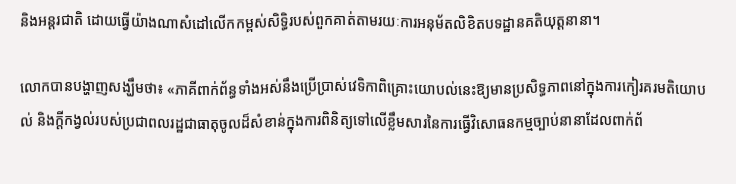និងអន្តរជាតិ ដោយធ្វើយ៉ាងណាសំដៅលើកកម្ពស់សិទ្ធិរបស់ពួកគាត់តាមរយៈការអនុម័តលិខិតបទដ្ឋានគតិយុត្តនានា។

លោកបានបង្ហាញសង្ឃឹមថា៖ «ភាគីពាក់ព័ន្ធទាំងអស់នឹងប្រើប្រាស់វេទិកាពិគ្រោះយោបល់នេះឱ្យមានប្រសិទ្ធភាពនៅក្នុងការកៀរគរមតិយោបល់ និងក្តីកង្វល់របស់ប្រជាពលរដ្ឋជាធាតុចូលដ៏សំខាន់ក្នុងការពិនិត្យទៅលើខ្លឹមសារនៃការធ្វើវិសោធនកម្មច្បាប់នានាដែលពាក់ព័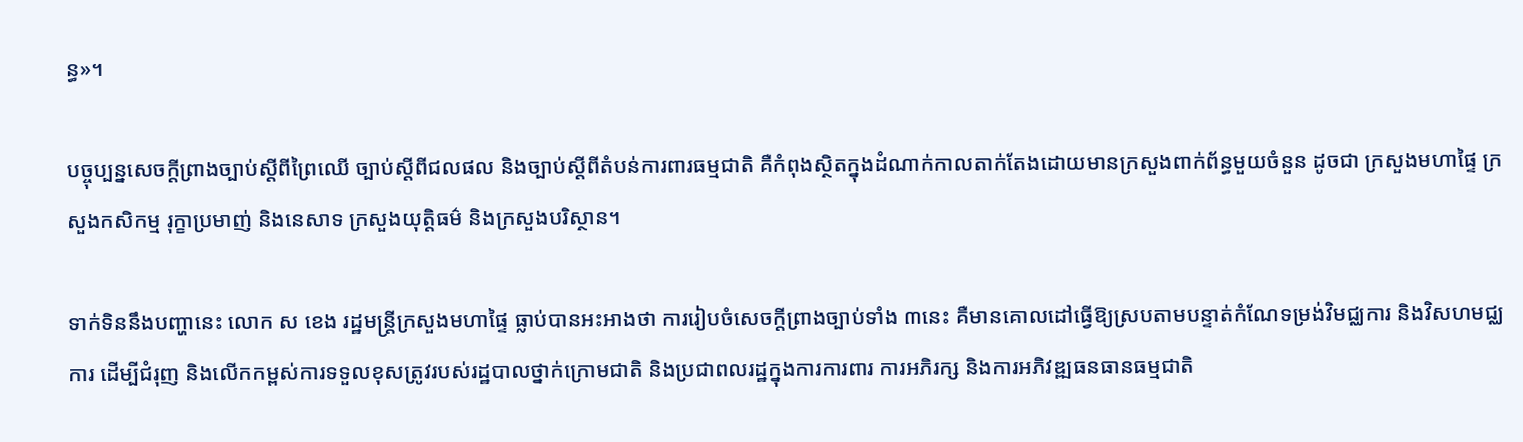ន្ធ»។

បច្ចុប្បន្នសេចក្ដីព្រាងច្បាប់ស្ដីពីព្រៃឈើ ច្បាប់ស្ដីពីជលផល និងច្បាប់ស្ដីពីតំបន់ការពារធម្មជាតិ គឺកំពុងស្ថិតក្នុងដំណាក់កាលតាក់តែងដោយមានក្រសួងពាក់ព័ន្ធមួយចំនួន ដូចជា ក្រសួងមហាផ្ទៃ ក្រសួងកសិកម្ម រុក្ខាប្រមាញ់ និងនេសាទ ក្រសួងយុត្តិធម៌ និងក្រសួងបរិស្ថាន។

ទាក់ទិននឹងបញ្ហានេះ លោក ស ខេង រដ្ឋមន្ត្រីក្រសួងមហាផ្ទៃ ធ្លាប់បានអះអាងថា ការរៀបចំសេចក្ដីព្រាងច្បាប់ទាំង ៣នេះ គឺមានគោលដៅធ្វើឱ្យស្របតាមបន្ទាត់កំណែទម្រង់វិមជ្ឈការ និងវិសហមជ្ឈការ ដើម្បីជំរុញ និងលើកកម្ពស់ការទទួលខុសត្រូវរបស់រដ្ឋបាលថ្នាក់ក្រោមជាតិ និងប្រជាពលរដ្ឋក្នុងការការពារ ការអភិរក្ស និងការអភិវឌ្ឍធនធានធម្មជាតិ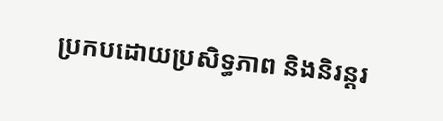ប្រកបដោយប្រសិទ្ធភាព និងនិរន្តរ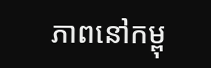ភាពនៅកម្ពុ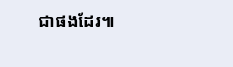ជាផងដែរ៕